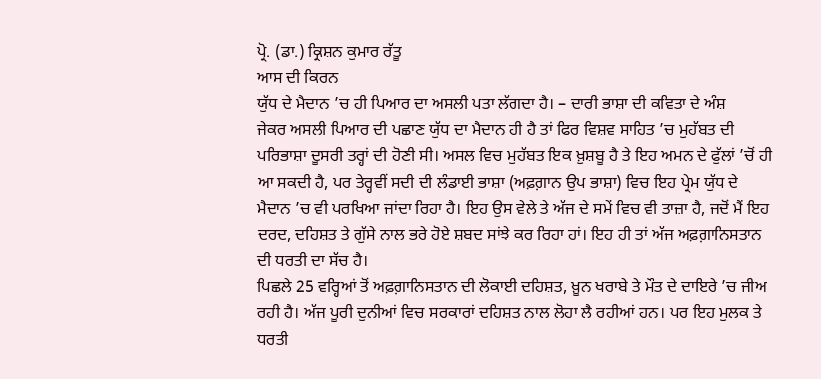ਪ੍ਰੋ. (ਡਾ.) ਕ੍ਰਿਸ਼ਨ ਕੁਮਾਰ ਰੱਤੂ
ਆਸ ਦੀ ਕਿਰਨ
ਯੁੱਧ ਦੇ ਮੈਦਾਨ ’ਚ ਹੀ ਪਿਆਰ ਦਾ ਅਸਲੀ ਪਤਾ ਲੱਗਦਾ ਹੈ। – ਦਾਰੀ ਭਾਸ਼ਾ ਦੀ ਕਵਿਤਾ ਦੇ ਅੰਸ਼
ਜੇਕਰ ਅਸਲੀ ਪਿਆਰ ਦੀ ਪਛਾਣ ਯੁੱਧ ਦਾ ਮੈਦਾਨ ਹੀ ਹੈ ਤਾਂ ਫਿਰ ਵਿਸ਼ਵ ਸਾਹਿਤ ’ਚ ਮੁਹੱਬਤ ਦੀ ਪਰਿਭਾਸ਼ਾ ਦੂਸਰੀ ਤਰ੍ਹਾਂ ਦੀ ਹੋਣੀ ਸੀ। ਅਸਲ ਵਿਚ ਮੁਹੱਬਤ ਇਕ ਖ਼ੁਸ਼ਬੂ ਹੈ ਤੇ ਇਹ ਅਮਨ ਦੇ ਫੁੱਲਾਂ ’ਚੋਂ ਹੀ ਆ ਸਕਦੀ ਹੈ, ਪਰ ਤੇਰ੍ਹਵੀਂ ਸਦੀ ਦੀ ਲੰਡਾਈ ਭਾਸ਼ਾ (ਅਫ਼ਗ਼ਾਨ ਉਪ ਭਾਸ਼ਾ) ਵਿਚ ਇਹ ਪ੍ਰੇਮ ਯੁੱਧ ਦੇ ਮੈਦਾਨ ’ਚ ਵੀ ਪਰਖਿਆ ਜਾਂਦਾ ਰਿਹਾ ਹੈ। ਇਹ ਉਸ ਵੇਲੇ ਤੇ ਅੱਜ ਦੇ ਸਮੇਂ ਵਿਚ ਵੀ ਤਾਜ਼ਾ ਹੈ, ਜਦੋਂ ਮੈਂ ਇਹ ਦਰਦ, ਦਹਿਸ਼ਤ ਤੇ ਗੁੱਸੇ ਨਾਲ ਭਰੇ ਹੋਏ ਸ਼ਬਦ ਸਾਂਝੇ ਕਰ ਰਿਹਾ ਹਾਂ। ਇਹ ਹੀ ਤਾਂ ਅੱਜ ਅਫ਼ਗ਼ਾਨਿਸਤਾਨ ਦੀ ਧਰਤੀ ਦਾ ਸੱਚ ਹੈ।
ਪਿਛਲੇ 25 ਵਰ੍ਹਿਆਂ ਤੋਂ ਅਫ਼ਗ਼ਾਨਿਸਤਾਨ ਦੀ ਲੋਕਾਈ ਦਹਿਸ਼ਤ, ਖ਼ੂਨ ਖਰਾਬੇ ਤੇ ਮੌਤ ਦੇ ਦਾਇਰੇ ’ਚ ਜੀਅ ਰਹੀ ਹੈ। ਅੱਜ ਪੂਰੀ ਦੁਨੀਆਂ ਵਿਚ ਸਰਕਾਰਾਂ ਦਹਿਸ਼ਤ ਨਾਲ ਲੋਹਾ ਲੈ ਰਹੀਆਂ ਹਨ। ਪਰ ਇਹ ਮੁਲਕ ਤੇ ਧਰਤੀ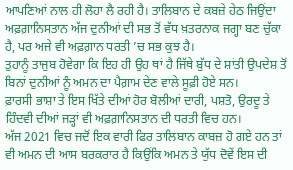ਆਪਣਿਆਂ ਨਾਲ ਹੀ ਲੋਹਾ ਲੈ ਰਹੀ ਹੈ। ਤਾਲਿਬਾਨ ਦੇ ਕਬਜ਼ੇ ਹੇਠ ਜਿਉਂਦਾ ਅਫ਼ਗ਼ਾਨਿਸਤਾਨ ਅੱਜ ਦੁਨੀਆਂ ਦੀ ਸਭ ਤੋਂ ਵੱਧ ਖ਼ਤਰਨਾਕ ਜਗ੍ਹਾ ਬਣ ਚੁੱਕਾ ਹੈ, ਪਰ ਅਜੇ ਵੀ ਅਫ਼ਗ਼ਾਨ ਧਰਤੀ ’ਚ ਸਭ ਕੁਝ ਹੈ।
ਤੁਹਾਨੂੰ ਤਾਜੁਬ ਹੋਵੇਗਾ ਕਿ ਇਹ ਹੀ ਉਹ ਥਾਂ ਹੈ ਜਿੱਥੇ ਬੁੱਧ ਦੇ ਸ਼ਾਂਤੀ ਉਪਦੇਸ਼ ਤੋਂ ਬਿਨਾਂ ਦੁਨੀਆਂ ਨੂੰ ਅਮਨ ਦਾ ਪੈਗ਼ਾਮ ਦੇਣ ਵਾਲੇ ਸੂਫ਼ੀ ਹੋਏ ਸਨ।
ਫ਼ਾਰਸੀ ਭਾਸ਼ਾ ਤੇ ਇਸ ਖਿੱਤੇ ਦੀਆਂ ਹੋਰ ਬੋਲੀਆਂ ਦਾਰੀ, ਪਸ਼ਤੋ, ਉਰਦੂ ਤੇ ਹਿੰਦਵੀ ਦੀਆਂ ਜੜ੍ਹਾਂ ਵੀ ਅਫ਼ਗ਼ਾਨਿਸਤਾਨ ਦੀ ਧਰਤੀ ਵਿਚ ਹਨ।
ਅੱਜ 2021 ਵਿਚ ਜਦੋਂ ਇਕ ਵਾਰੀ ਫਿਰ ਤਾਲਿਬਾਨ ਕਾਬਜ਼ ਹੋ ਗਏ ਹਨ ਤਾਂ ਵੀ ਅਮਨ ਦੀ ਆਸ ਬਰਕਰਾਰ ਹੈ ਕਿਉਂਕਿ ਅਮਨ ਤੇ ਯੁੱਧ ਦੋਵੇਂ ਇਸ ਦੀ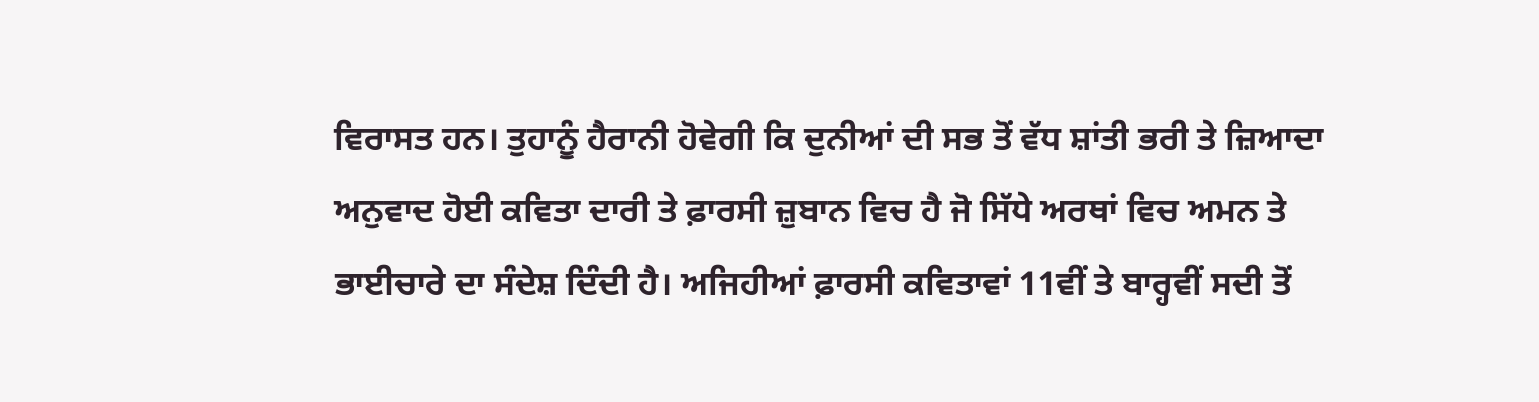ਵਿਰਾਸਤ ਹਨ। ਤੁਹਾਨੂੰ ਹੈਰਾਨੀ ਹੋਵੇਗੀ ਕਿ ਦੁਨੀਆਂ ਦੀ ਸਭ ਤੋਂ ਵੱਧ ਸ਼ਾਂਤੀ ਭਰੀ ਤੇ ਜ਼ਿਆਦਾ ਅਨੁਵਾਦ ਹੋਈ ਕਵਿਤਾ ਦਾਰੀ ਤੇ ਫ਼ਾਰਸੀ ਜ਼ੁਬਾਨ ਵਿਚ ਹੈ ਜੋ ਸਿੱਧੇ ਅਰਥਾਂ ਵਿਚ ਅਮਨ ਤੇ ਭਾਈਚਾਰੇ ਦਾ ਸੰਦੇਸ਼ ਦਿੰਦੀ ਹੈ। ਅਜਿਹੀਆਂ ਫ਼ਾਰਸੀ ਕਵਿਤਾਵਾਂ 11ਵੀਂ ਤੇ ਬਾਰ੍ਹਵੀਂ ਸਦੀ ਤੋਂ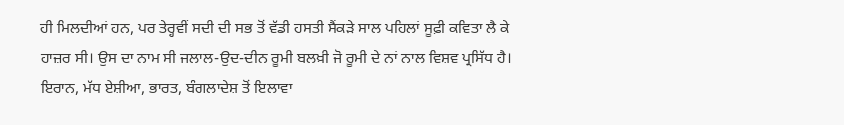ਹੀ ਮਿਲਦੀਆਂ ਹਨ, ਪਰ ਤੇਰ੍ਹਵੀਂ ਸਦੀ ਦੀ ਸਭ ਤੋਂ ਵੱਡੀ ਹਸਤੀ ਸੈਂਕੜੇ ਸਾਲ ਪਹਿਲਾਂ ਸੂਫ਼ੀ ਕਵਿਤਾ ਲੈ ਕੇ ਹਾਜ਼ਰ ਸੀ। ਉਸ ਦਾ ਨਾਮ ਸੀ ਜਲਾਲ-ਉਦ-ਦੀਨ ਰੂਮੀ ਬਲਖ਼ੀ ਜੋ ਰੂਮੀ ਦੇ ਨਾਂ ਨਾਲ ਵਿਸ਼ਵ ਪ੍ਰਸਿੱਧ ਹੈ।
ਇਰਾਨ, ਮੱਧ ਏਸ਼ੀਆ, ਭਾਰਤ, ਬੰਗਲਾਦੇਸ਼ ਤੋਂ ਇਲਾਵਾ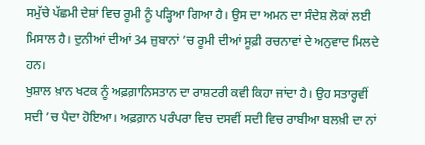ਸਮੁੱਚੇ ਪੱਛਮੀ ਦੇਸ਼ਾਂ ਵਿਚ ਰੂਮੀ ਨੂੰ ਪੜ੍ਹਿਆ ਗਿਆ ਹੈ। ਉਸ ਦਾ ਅਮਨ ਦਾ ਸੰਦੇਸ਼ ਲੋਕਾਂ ਲਈ ਮਿਸਾਲ ਹੈ। ਦੁਨੀਆਂ ਦੀਆਂ 34 ਜ਼ੁਬਾਨਾਂ ’ਚ ਰੂਮੀ ਦੀਆਂ ਸੂਫ਼ੀ ਰਚਨਾਵਾਂ ਦੇ ਅਨੁਵਾਦ ਮਿਲਦੇ ਹਨ।
ਖੁਸ਼ਾਲ ਖ਼ਾਨ ਖਟਕ ਨੂੰ ਅਫ਼ਗ਼ਾਨਿਸਤਾਨ ਦਾ ਰਾਸ਼ਟਰੀ ਕਵੀ ਕਿਹਾ ਜਾਂਦਾ ਹੈ। ਉਹ ਸਤਾਰ੍ਹਵੀਂ ਸਦੀ ’ਚ ਪੈਦਾ ਹੋਇਆ। ਅਫ਼ਗ਼ਾਨ ਪਰੰਪਰਾ ਵਿਚ ਦਸਵੀਂ ਸਦੀ ਵਿਚ ਰਾਬੀਆ ਬਲਖ਼ੀ ਦਾ ਨਾਂ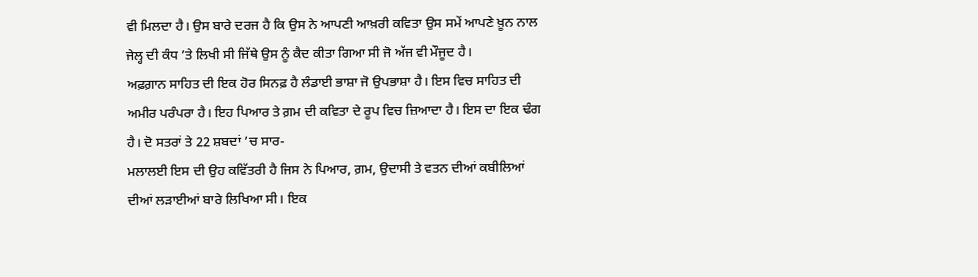ਵੀ ਮਿਲਦਾ ਹੈ। ਉਸ ਬਾਰੇ ਦਰਜ ਹੈ ਕਿ ਉਸ ਨੇ ਆਪਣੀ ਆਖ਼ਰੀ ਕਵਿਤਾ ਉਸ ਸਮੇਂ ਆਪਣੇ ਖ਼ੂਨ ਨਾਲ ਜੇਲ੍ਹ ਦੀ ਕੰਧ ’ਤੇ ਲਿਖੀ ਸੀ ਜਿੱਥੇ ਉਸ ਨੂੰ ਕੈਦ ਕੀਤਾ ਗਿਆ ਸੀ ਜੋ ਅੱਜ ਵੀ ਮੌਜੂਦ ਹੈ।
ਅਫ਼ਗ਼ਾਨ ਸਾਹਿਤ ਦੀ ਇਕ ਹੋਰ ਸਿਨਫ਼ ਹੈ ਲੰਡਾਈ ਭਾਸ਼ਾ ਜੋ ਉਪਭਾਸ਼ਾ ਹੈ। ਇਸ ਵਿਚ ਸਾਹਿਤ ਦੀ ਅਮੀਰ ਪਰੰਪਰਾ ਹੈ। ਇਹ ਪਿਆਰ ਤੇ ਗ਼ਮ ਦੀ ਕਵਿਤਾ ਦੇ ਰੂਪ ਵਿਚ ਜ਼ਿਆਦਾ ਹੈ। ਇਸ ਦਾ ਇਕ ਢੰਗ ਹੈ। ਦੋ ਸਤਰਾਂ ਤੇ 22 ਸ਼ਬਦਾਂ ’ਚ ਸਾਰ-
ਮਲਾਲਈ ਇਸ ਦੀ ਉਹ ਕਵਿੱਤਰੀ ਹੈ ਜਿਸ ਨੇ ਪਿਆਰ, ਗ਼ਮ, ਉਦਾਸੀ ਤੇ ਵਤਨ ਦੀਆਂ ਕਬੀਲਿਆਂ ਦੀਆਂ ਲੜਾਈਆਂ ਬਾਰੇ ਲਿਖਿਆ ਸੀ। ਇਕ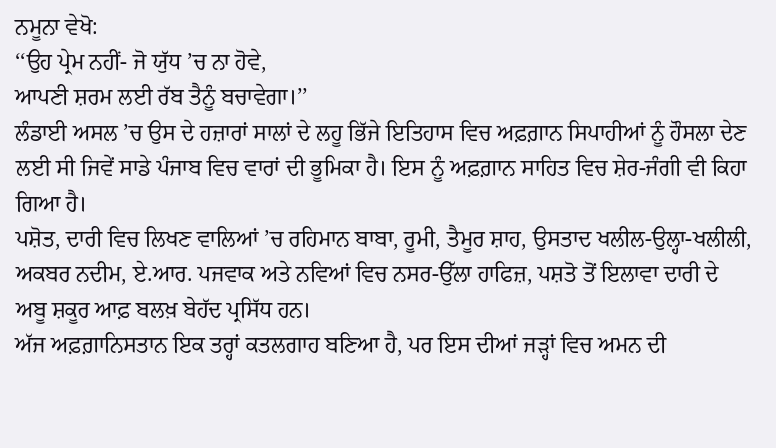ਨਮੂਨਾ ਵੇਖੋ:
‘‘ਉਹ ਪ੍ਰੇਮ ਨਹੀਂ- ਜੋ ਯੁੱਧ ’ਚ ਨਾ ਹੋਵੇ,
ਆਪਣੀ ਸ਼ਰਮ ਲਈ ਰੱਬ ਤੈਨੂੰ ਬਚਾਵੇਗਾ।’’
ਲੰਡਾਈ ਅਸਲ ’ਚ ਉਸ ਦੇ ਹਜ਼ਾਰਾਂ ਸਾਲਾਂ ਦੇ ਲਹੂ ਭਿੱਜੇ ਇਤਿਹਾਸ ਵਿਚ ਅਫ਼ਗ਼ਾਨ ਸਿਪਾਹੀਆਂ ਨੂੰ ਹੌਸਲਾ ਦੇਣ ਲਈ ਸੀ ਜਿਵੇਂ ਸਾਡੇ ਪੰਜਾਬ ਵਿਚ ਵਾਰਾਂ ਦੀ ਭੂਮਿਕਾ ਹੈ। ਇਸ ਨੂੰ ਅਫ਼ਗ਼ਾਨ ਸਾਹਿਤ ਵਿਚ ਸ਼ੇਰ-ਜੰਗੀ ਵੀ ਕਿਹਾ ਗਿਆ ਹੈ।
ਪਸ਼ੋਤ, ਦਾਰੀ ਵਿਚ ਲਿਖਣ ਵਾਲਿਆਂ ’ਚ ਰਹਿਮਾਨ ਬਾਬਾ, ਰੂਮੀ, ਤੈਮੂਰ ਸ਼ਾਹ, ਉਸਤਾਦ ਖਲੀਲ-ਉਲ੍ਹਾ-ਖਲੀਲੀ, ਅਕਬਰ ਨਦੀਮ, ਏ.ਆਰ. ਪਜਵਾਕ ਅਤੇ ਨਵਿਆਂ ਵਿਚ ਨਸਰ-ਉੱਲਾ ਹਾਫਿਜ਼, ਪਸ਼ਤੋ ਤੋਂ ਇਲਾਵਾ ਦਾਰੀ ਦੇ ਅਬੂ ਸ਼ਕੂਰ ਆਫ਼ ਬਲਖ਼ ਬੇਹੱਦ ਪ੍ਰਸਿੱਧ ਹਨ।
ਅੱਜ ਅਫ਼ਗ਼ਾਨਿਸਤਾਨ ਇਕ ਤਰ੍ਹਾਂ ਕਤਲਗਾਹ ਬਣਿਆ ਹੈ, ਪਰ ਇਸ ਦੀਆਂ ਜੜ੍ਹਾਂ ਵਿਚ ਅਮਨ ਦੀ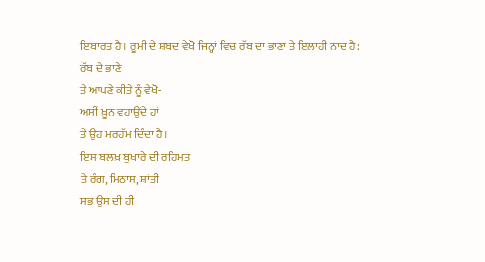ਇਬਾਰਤ ਹੈ। ਰੂਮੀ ਦੇ ਸ਼ਬਦ ਵੇਖੋ ਜਿਨ੍ਹਾਂ ਵਿਚ ਰੱਬ ਦਾ ਭਾਣਾ ਤੇ ਇਲਾਹੀ ਨਾਦ ਹੈ:
ਰੱਬ ਦੇ ਭਾਣੇ
ਤੇ ਆਪਣੇ ਕੀਤੇ ਨੂੰ ਵੇਖੋ-
ਅਸੀਂ ਖ਼ੂਨ ਵਹਾਉਂਦੇ ਹਾਂ
ਤੇ ਉਹ ਮਰਹੱਮ ਦਿੰਦਾ ਹੈ।
ਇਸ ਬਲਖ਼ ਬੁਖਾਰੇ ਦੀ ਰਹਿਮਤ
ਤੇ ਰੰਗ, ਮਿਠਾਸ, ਸ਼ਾਂਤੀ
ਸਭ ਉਸ ਦੀ ਹੀ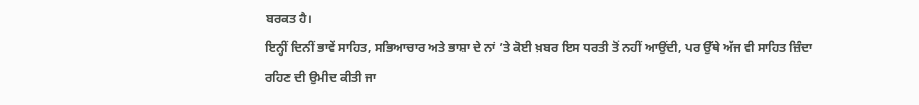ਬਰਕਤ ਹੈ।
ਇਨ੍ਹੀਂ ਦਿਨੀਂ ਭਾਵੇਂ ਸਾਹਿਤ, ਸਭਿਆਚਾਰ ਅਤੇ ਭਾਸ਼ਾ ਦੇ ਨਾਂ ’ਤੇ ਕੋਈ ਖ਼ਬਰ ਇਸ ਧਰਤੀ ਤੋਂ ਨਹੀਂ ਆਉਂਦੀ, ਪਰ ਉੱਥੇ ਅੱਜ ਵੀ ਸਾਹਿਤ ਜ਼ਿੰਦਾ ਰਹਿਣ ਦੀ ਉਮੀਦ ਕੀਤੀ ਜਾ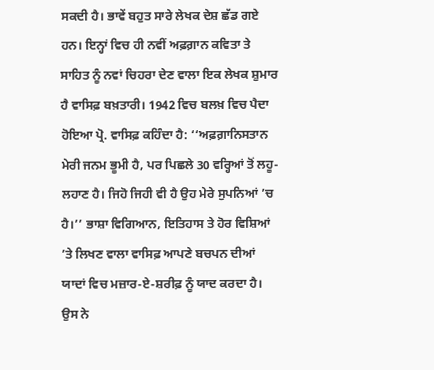ਸਕਦੀ ਹੈ। ਭਾਵੇਂ ਬਹੁਤ ਸਾਰੇ ਲੇਖਕ ਦੇਸ਼ ਛੱਡ ਗਏ ਹਨ। ਇਨ੍ਹਾਂ ਵਿਚ ਹੀ ਨਵੀਂ ਅਫ਼ਗ਼ਾਨ ਕਵਿਤਾ ਤੇ ਸਾਹਿਤ ਨੂੰ ਨਵਾਂ ਚਿਹਰਾ ਦੇਣ ਵਾਲਾ ਇਕ ਲੇਖਕ ਸ਼ੁਮਾਰ ਹੈ ਵਾਸਿਫ਼ ਬਖ਼ਤਾਰੀ। 1942 ਵਿਚ ਬਲਖ਼ ਵਿਚ ਪੈਦਾ ਹੋਇਆ ਪ੍ਰੋ. ਵਾਸਿਫ਼ ਕਹਿੰਦਾ ਹੈ: ‘‘ਅਫ਼ਗ਼ਾਨਿਸਤਾਨ ਮੇਰੀ ਜਨਮ ਭੂਮੀ ਹੈ, ਪਰ ਪਿਛਲੇ 30 ਵਰ੍ਹਿਆਂ ਤੋਂ ਲਹੂ-ਲਹਾਣ ਹੈ। ਜਿਹੋ ਜਿਹੀ ਵੀ ਹੈ ਉਹ ਮੇਰੇ ਸੁਪਨਿਆਂ ’ਚ ਹੈ।’’ ਭਾਸ਼ਾ ਵਿਗਿਆਨ, ਇਤਿਹਾਸ ਤੇ ਹੋਰ ਵਿਸ਼ਿਆਂ ’ਤੇ ਲਿਖਣ ਵਾਲਾ ਵਾਸਿਫ਼ ਆਪਣੇ ਬਚਪਨ ਦੀਆਂ ਯਾਦਾਂ ਵਿਚ ਮਜ਼ਾਰ-ਏ-ਸ਼ਰੀਫ਼ ਨੂੰ ਯਾਦ ਕਰਦਾ ਹੈ। ਉਸ ਨੇ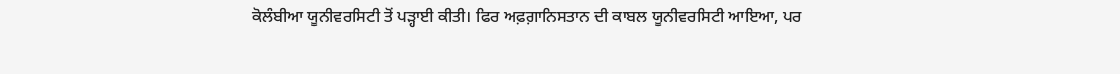ਕੋਲੰਬੀਆ ਯੂਨੀਵਰਸਿਟੀ ਤੋਂ ਪੜ੍ਹਾਈ ਕੀਤੀ। ਫਿਰ ਅਫ਼ਗ਼ਾਨਿਸਤਾਨ ਦੀ ਕਾਬਲ ਯੂਨੀਵਰਸਿਟੀ ਆਇਆ, ਪਰ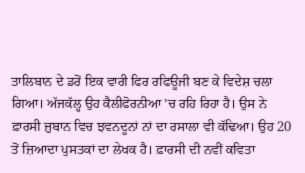ਤਾਲਿਬਾਨ ਦੇ ਡਰੋਂ ਇਕ ਵਾਰੀ ਫਿਰ ਰਫਿਊਜੀ ਬਣ ਕੇ ਵਿਦੇਸ਼ ਚਲਾ ਗਿਆ। ਅੱਜਕੱਲ੍ਹ ਉਹ ਕੈਲੀਫੋਰਨੀਆ ’ਚ ਰਹਿ ਰਿਹਾ ਹੈ। ਉਸ ਨੇ ਫ਼ਾਰਸੀ ਜ਼ੁਬਾਨ ਵਿਚ ਝਵਨਦੂਨਾਂ ਨਾਂ ਦਾ ਰਸਾਲਾ ਵੀ ਕੱਢਿਆ। ਉਹ 20 ਤੋਂ ਜ਼ਿਆਦਾ ਪੁਸਤਕਾਂ ਦਾ ਲੇਖਕ ਹੈ। ਫ਼ਾਰਸੀ ਦੀ ਨਵੀਂ ਕਵਿਤਾ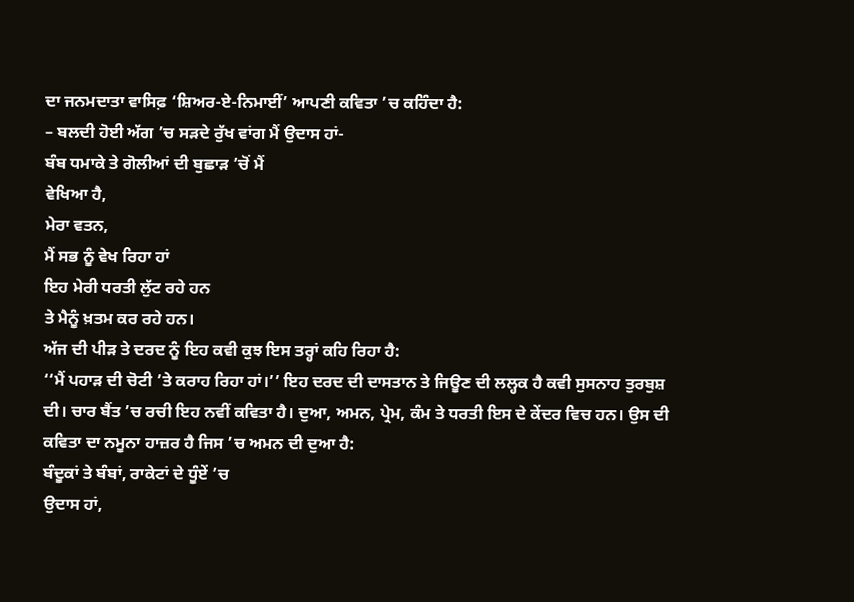ਦਾ ਜਨਮਦਾਤਾ ਵਾਸਿਫ਼ ‘ਸ਼ਿਅਰ-ਏ-ਨਿਮਾਈਂ’ ਆਪਣੀ ਕਵਿਤਾ ’ਚ ਕਹਿੰਦਾ ਹੈ:
– ਬਲਦੀ ਹੋਈ ਅੱਗ ’ਚ ਸੜਦੇ ਰੁੱਖ ਵਾਂਗ ਮੈਂ ਉਦਾਸ ਹਾਂ-
ਬੰਬ ਧਮਾਕੇ ਤੇ ਗੋਲੀਆਂ ਦੀ ਬੁਛਾੜ ’ਚੋਂ ਮੈਂ
ਵੇਖਿਆ ਹੈ,
ਮੇਰਾ ਵਤਨ,
ਮੈਂ ਸਭ ਨੂੰ ਵੇਖ ਰਿਹਾ ਹਾਂ
ਇਹ ਮੇਰੀ ਧਰਤੀ ਲੁੱਟ ਰਹੇ ਹਨ
ਤੇ ਮੈਨੂੰ ਖ਼ਤਮ ਕਰ ਰਹੇ ਹਨ।
ਅੱਜ ਦੀ ਪੀੜ ਤੇ ਦਰਦ ਨੂੰ ਇਹ ਕਵੀ ਕੁਝ ਇਸ ਤਰ੍ਹਾਂ ਕਹਿ ਰਿਹਾ ਹੈ:
‘‘ਮੈਂ ਪਹਾੜ ਦੀ ਚੋਟੀ ’ਤੇ ਕਰਾਹ ਰਿਹਾ ਹਾਂ।’’ ਇਹ ਦਰਦ ਦੀ ਦਾਸਤਾਨ ਤੇ ਜਿਊਣ ਦੀ ਲਲ੍ਹਕ ਹੈ ਕਵੀ ਸੁਸਨਾਹ ਤੁਰਬੁਸ਼ ਦੀ। ਚਾਰ ਬੈਂਤ ’ਚ ਰਚੀ ਇਹ ਨਵੀਂ ਕਵਿਤਾ ਹੈ। ਦੁਆ, ਅਮਨ, ਪ੍ਰੇਮ, ਕੰਮ ਤੇ ਧਰਤੀ ਇਸ ਦੇ ਕੇਂਦਰ ਵਿਚ ਹਨ। ਉਸ ਦੀ ਕਵਿਤਾ ਦਾ ਨਮੂਨਾ ਹਾਜ਼ਰ ਹੈ ਜਿਸ ’ਚ ਅਮਨ ਦੀ ਦੁਆ ਹੈ:
ਬੰਦੂਕਾਂ ਤੇ ਬੰਬਾਂ, ਰਾਕੇਟਾਂ ਦੇ ਧੂੰਏਂ ’ਚ
ਉਦਾਸ ਹਾਂ,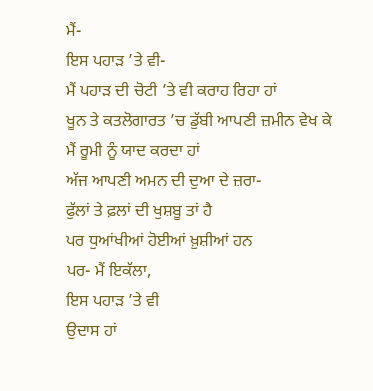ਮੈਂ-
ਇਸ ਪਹਾੜ ’ਤੇ ਵੀ-
ਮੈਂ ਪਹਾੜ ਦੀ ਚੋਟੀ ’ਤੇ ਵੀ ਕਰਾਹ ਰਿਹਾ ਹਾਂ
ਖੂਨ ਤੇ ਕਤਲੋਗਾਰਤ ’ਚ ਡੁੱਬੀ ਆਪਣੀ ਜ਼ਮੀਨ ਵੇਖ ਕੇ
ਮੈਂ ਰੂਮੀ ਨੂੰ ਯਾਦ ਕਰਦਾ ਹਾਂ
ਅੱਜ ਆਪਣੀ ਅਮਨ ਦੀ ਦੁਆ ਦੇ ਜ਼ਰਾ-
ਫੁੱਲਾਂ ਤੇ ਫ਼ਲਾਂ ਦੀ ਖੁਸ਼ਬੂ ਤਾਂ ਹੈ
ਪਰ ਧੁਆਂਖੀਆਂ ਹੋਈਆਂ ਖ਼ੁਸ਼ੀਆਂ ਹਨ
ਪਰ- ਮੈਂ ਇਕੱਲਾ,
ਇਸ ਪਹਾੜ ’ਤੇ ਵੀ
ਉਦਾਸ ਹਾਂ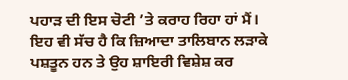ਪਹਾੜ ਦੀ ਇਸ ਚੋਟੀ ’ਤੇ ਕਰਾਹ ਰਿਹਾ ਹਾਂ ਮੈਂ।
ਇਹ ਵੀ ਸੱਚ ਹੈ ਕਿ ਜ਼ਿਆਦਾ ਤਾਲਿਬਾਨ ਲੜਾਕੇ ਪਸ਼ਤੂਨ ਹਨ ਤੇ ਉਹ ਸ਼ਾਇਰੀ ਵਿਸ਼ੇਸ਼ ਕਰ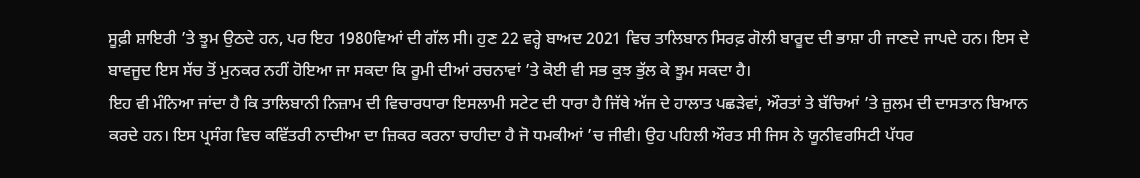ਸੂਫ਼ੀ ਸ਼ਾਇਰੀ ’ਤੇ ਝੂਮ ਉਠਦੇ ਹਨ, ਪਰ ਇਹ 1980ਵਿਆਂ ਦੀ ਗੱਲ ਸੀ। ਹੁਣ 22 ਵਰ੍ਹੇ ਬਾਅਦ 2021 ਵਿਚ ਤਾਲਿਬਾਨ ਸਿਰਫ਼ ਗੋਲੀ ਬਾਰੂਦ ਦੀ ਭਾਸ਼ਾ ਹੀ ਜਾਣਦੇ ਜਾਪਦੇ ਹਨ। ਇਸ ਦੇ ਬਾਵਜੂਦ ਇਸ ਸੱਚ ਤੋਂ ਮੁਨਕਰ ਨਹੀਂ ਹੋਇਆ ਜਾ ਸਕਦਾ ਕਿ ਰੂਮੀ ਦੀਆਂ ਰਚਨਾਵਾਂ ’ਤੇ ਕੋਈ ਵੀ ਸਭ ਕੁਝ ਭੁੱਲ ਕੇ ਝੂਮ ਸਕਦਾ ਹੈ।
ਇਹ ਵੀ ਮੰਨਿਆ ਜਾਂਦਾ ਹੈ ਕਿ ਤਾਲਿਬਾਨੀ ਨਿਜ਼ਾਮ ਦੀ ਵਿਚਾਰਧਾਰਾ ਇਸਲਾਮੀ ਸਟੇਟ ਦੀ ਧਾਰਾ ਹੈ ਜਿੱਥੇ ਅੱਜ ਦੇ ਹਾਲਾਤ ਪਛੜੇਵਾਂ, ਔਰਤਾਂ ਤੇ ਬੱਚਿਆਂ ’ਤੇ ਜ਼ੁਲਮ ਦੀ ਦਾਸਤਾਨ ਬਿਆਨ ਕਰਦੇ ਹਨ। ਇਸ ਪ੍ਰਸੰਗ ਵਿਚ ਕਵਿੱਤਰੀ ਨਾਦੀਆ ਦਾ ਜ਼ਿਕਰ ਕਰਨਾ ਚਾਹੀਦਾ ਹੈ ਜੋ ਧਮਕੀਆਂ ’ਚ ਜੀਵੀ। ਉਹ ਪਹਿਲੀ ਔਰਤ ਸੀ ਜਿਸ ਨੇ ਯੂਨੀਵਰਸਿਟੀ ਪੱਧਰ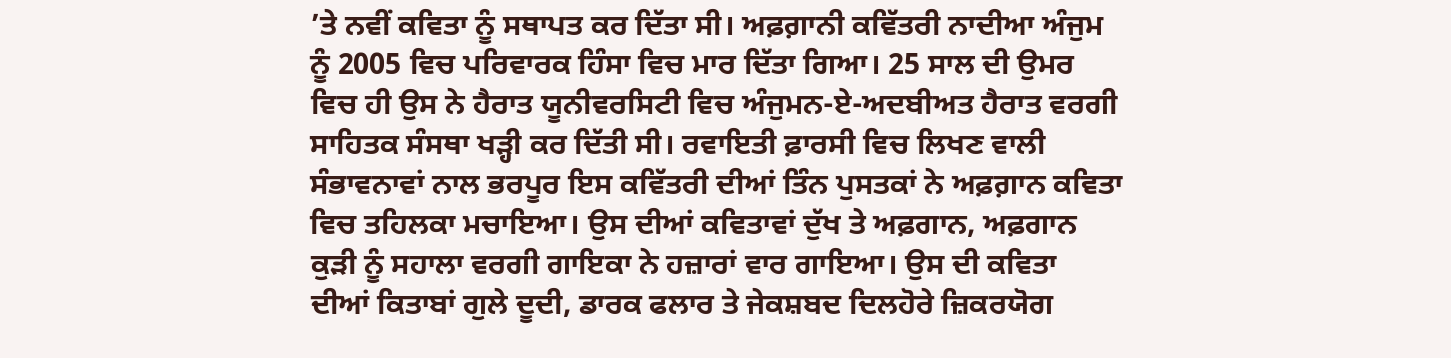’ਤੇ ਨਵੀਂ ਕਵਿਤਾ ਨੂੰ ਸਥਾਪਤ ਕਰ ਦਿੱਤਾ ਸੀ। ਅਫ਼ਗ਼ਾਨੀ ਕਵਿੱਤਰੀ ਨਾਦੀਆ ਅੰਜੁਮ ਨੂੰ 2005 ਵਿਚ ਪਰਿਵਾਰਕ ਹਿੰਸਾ ਵਿਚ ਮਾਰ ਦਿੱਤਾ ਗਿਆ। 25 ਸਾਲ ਦੀ ਉਮਰ ਵਿਚ ਹੀ ਉਸ ਨੇ ਹੈਰਾਤ ਯੂਨੀਵਰਸਿਟੀ ਵਿਚ ਅੰਜੁਮਨ-ਏ-ਅਦਬੀਅਤ ਹੈਰਾਤ ਵਰਗੀ ਸਾਹਿਤਕ ਸੰਸਥਾ ਖੜ੍ਹੀ ਕਰ ਦਿੱਤੀ ਸੀ। ਰਵਾਇਤੀ ਫ਼ਾਰਸੀ ਵਿਚ ਲਿਖਣ ਵਾਲੀ ਸੰਭਾਵਨਾਵਾਂ ਨਾਲ ਭਰਪੂਰ ਇਸ ਕਵਿੱਤਰੀ ਦੀਆਂ ਤਿੰਨ ਪੁਸਤਕਾਂ ਨੇ ਅਫ਼ਗ਼ਾਨ ਕਵਿਤਾ ਵਿਚ ਤਹਿਲਕਾ ਮਚਾਇਆ। ਉਸ ਦੀਆਂ ਕਵਿਤਾਵਾਂ ਦੁੱਖ ਤੇ ਅਫ਼ਗਾਨ, ਅਫ਼ਗਾਨ ਕੁੜੀ ਨੂੰ ਸਹਾਲਾ ਵਰਗੀ ਗਾਇਕਾ ਨੇ ਹਜ਼ਾਰਾਂ ਵਾਰ ਗਾਇਆ। ਉਸ ਦੀ ਕਵਿਤਾ ਦੀਆਂ ਕਿਤਾਬਾਂ ਗੁਲੇ ਦੂਦੀ, ਡਾਰਕ ਫਲਾਰ ਤੇ ਜੇਕਸ਼ਬਦ ਦਿਲਹੋਰੇ ਜ਼ਿਕਰਯੋਗ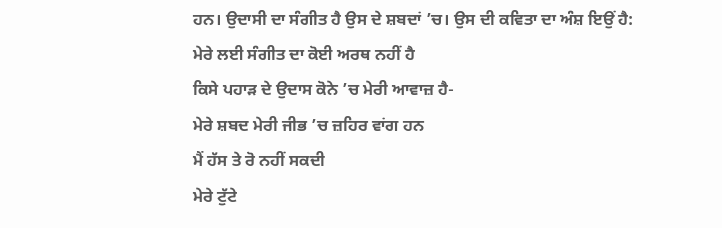ਹਨ। ਉਦਾਸੀ ਦਾ ਸੰਗੀਤ ਹੈ ਉਸ ਦੇ ਸ਼ਬਦਾਂ ’ਚ। ਉਸ ਦੀ ਕਵਿਤਾ ਦਾ ਅੰਸ਼ ਇਉਂ ਹੈ:
ਮੇਰੇ ਲਈ ਸੰਗੀਤ ਦਾ ਕੋਈ ਅਰਥ ਨਹੀਂ ਹੈ
ਕਿਸੇ ਪਹਾੜ ਦੇ ਉਦਾਸ ਕੋਨੇ ’ਚ ਮੇਰੀ ਆਵਾਜ਼ ਹੈ-
ਮੇਰੇ ਸ਼ਬਦ ਮੇਰੀ ਜੀਭ ’ਚ ਜ਼ਹਿਰ ਵਾਂਗ ਹਨ
ਮੈਂ ਹੱਸ ਤੇ ਰੋ ਨਹੀਂ ਸਕਦੀ
ਮੇਰੇ ਟੁੱਟੇ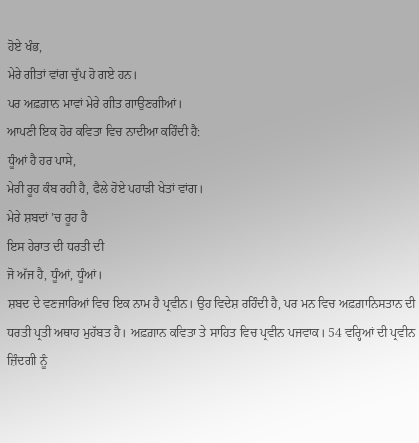ਹੋਏ ਖੰਭ,
ਮੇਰੇ ਗੀਤਾਂ ਵਾਂਗ ਚੁੱਪ ਹੋ ਗਏ ਹਨ।
ਪਰ ਅਫ਼ਗ਼ਾਨ ਮਾਵਾਂ ਮੇਰੇ ਗੀਤ ਗਾਉਣਗੀਆਂ।
ਆਪਣੀ ਇਕ ਹੋਰ ਕਵਿਤਾ ਵਿਚ ਨਾਦੀਆ ਕਹਿੰਦੀ ਹੈ:
ਧੂੰਆਂ ਹੈ ਹਰ ਪਾਸੇ,
ਮੇਰੀ ਰੂਹ ਕੰਬ ਰਹੀ ਹੈ, ਫੈਲੇ ਹੋਏ ਪਹਾੜੀ ਖੇਤਾਂ ਵਾਂਗ।
ਮੇਰੇ ਸ਼ਬਦਾਂ ’ਚ ਰੂਹ ਹੈ
ਇਸ ਹੇਰਾਤ ਦੀ ਧਰਤੀ ਦੀ
ਜੋ ਅੱਜ ਹੈ, ਧੂੰਆਂ, ਧੂੰਆਂ।
ਸ਼ਬਦ ਦੇ ਵਣਜਾਰਿਆਂ ਵਿਚ ਇਕ ਨਾਮ ਹੈ ਪ੍ਰਵੀਨ। ਉਹ ਵਿਦੇਸ਼ ਰਹਿੰਦੀ ਹੈ, ਪਰ ਮਨ ਵਿਚ ਅਫ਼ਗ਼ਾਨਿਸਤਾਨ ਦੀ ਧਰਤੀ ਪ੍ਰਤੀ ਅਥਾਹ ਮੁਹੱਬਤ ਹੈ। ਅਫ਼ਗ਼ਾਨ ਕਵਿਤਾ ਤੇ ਸਾਹਿਤ ਵਿਚ ਪ੍ਰਵੀਨ ਪਜਵਾਕ। 54 ਵਰ੍ਹਿਆਂ ਦੀ ਪ੍ਰਵੀਨ ਜ਼ਿੰਦਗੀ ਨੂੰ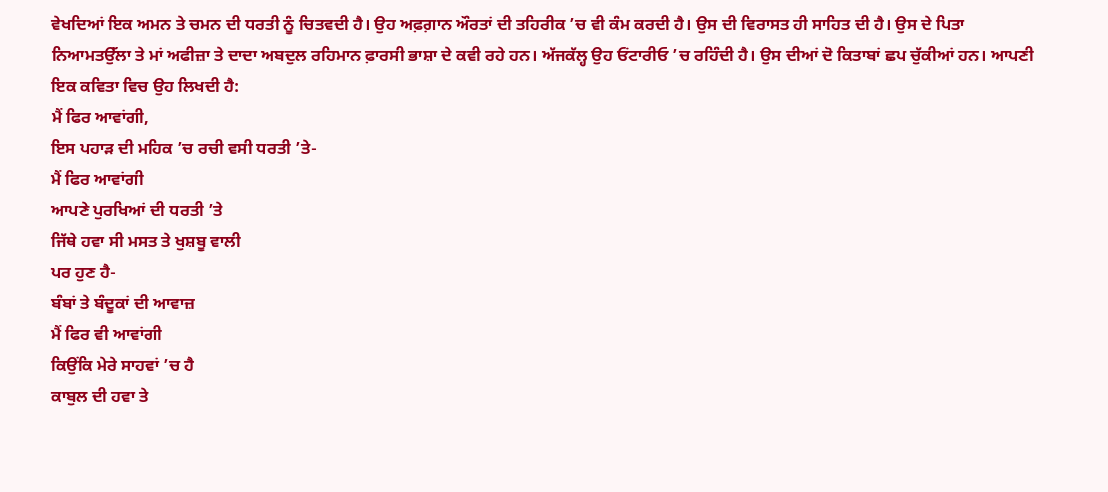ਵੇਖਦਿਆਂ ਇਕ ਅਮਨ ਤੇ ਚਮਨ ਦੀ ਧਰਤੀ ਨੂੰ ਚਿਤਵਦੀ ਹੈ। ਉਹ ਅਫ਼ਗ਼ਾਨ ਔਰਤਾਂ ਦੀ ਤਹਿਰੀਕ ’ਚ ਵੀ ਕੰਮ ਕਰਦੀ ਹੈ। ਉਸ ਦੀ ਵਿਰਾਸਤ ਹੀ ਸਾਹਿਤ ਦੀ ਹੈ। ਉਸ ਦੇ ਪਿਤਾ ਨਿਆਮਤਉੱਲਾ ਤੇ ਮਾਂ ਅਫੀਜ਼ਾ ਤੇ ਦਾਦਾ ਅਬਦੁਲ ਰਹਿਮਾਨ ਫ਼ਾਰਸੀ ਭਾਸ਼ਾ ਦੇ ਕਵੀ ਰਹੇ ਹਨ। ਅੱਜਕੱਲ੍ਹ ਉਹ ਓਂਟਾਰੀਓ ’ਚ ਰਹਿੰਦੀ ਹੈ। ਉਸ ਦੀਆਂ ਦੋ ਕਿਤਾਬਾਂ ਛਪ ਚੁੱਕੀਆਂ ਹਨ। ਆਪਣੀ ਇਕ ਕਵਿਤਾ ਵਿਚ ਉਹ ਲਿਖਦੀ ਹੈ:
ਮੈਂ ਫਿਰ ਆਵਾਂਗੀ,
ਇਸ ਪਹਾੜ ਦੀ ਮਹਿਕ ’ਚ ਰਚੀ ਵਸੀ ਧਰਤੀ ’ਤੇ-
ਮੈਂ ਫਿਰ ਆਵਾਂਗੀ
ਆਪਣੇ ਪੁਰਖਿਆਂ ਦੀ ਧਰਤੀ ’ਤੇ
ਜਿੱਥੇ ਹਵਾ ਸੀ ਮਸਤ ਤੇ ਖੁਸ਼ਬੂ ਵਾਲੀ
ਪਰ ਹੁਣ ਹੈ-
ਬੰਬਾਂ ਤੇ ਬੰਦੂਕਾਂ ਦੀ ਆਵਾਜ਼
ਮੈਂ ਫਿਰ ਵੀ ਆਵਾਂਗੀ
ਕਿਉਂਕਿ ਮੇਰੇ ਸਾਹਵਾਂ ’ਚ ਹੈ
ਕਾਬੁਲ ਦੀ ਹਵਾ ਤੇ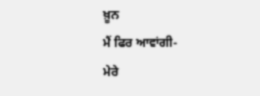ਖ਼ੂਨ
ਮੈਂ ਫਿਰ ਆਵਾਂਗੀ-
ਮੇਰੇ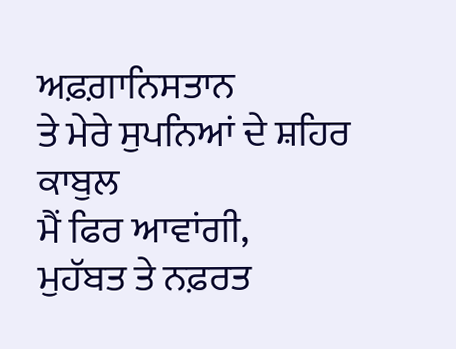ਅਫ਼ਗ਼ਾਨਿਸਤਾਨ
ਤੇ ਮੇਰੇ ਸੁਪਨਿਆਂ ਦੇ ਸ਼ਹਿਰ ਕਾਬੁਲ
ਮੈਂ ਫਿਰ ਆਵਾਂਗੀ,
ਮੁਹੱਬਤ ਤੇ ਨਫ਼ਰਤ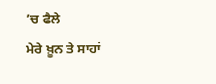’ਚ ਫੈਲੇ
ਮੇਰੇ ਖ਼ੂਨ ਤੇ ਸਾਹਾਂ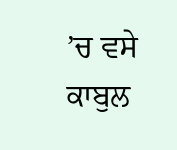’ਚ ਵਸੇ
ਕਾਬੁਲ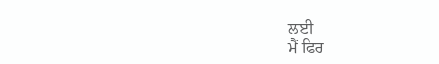ਲਈ
ਮੈਂ ਫਿਰ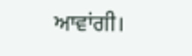ਆਵਾਂਗੀ।